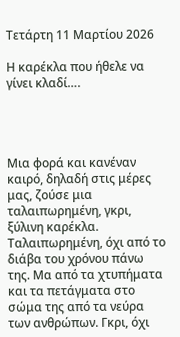Τετάρτη 11 Μαρτίου 2026

Η καρέκλα που ήθελε να γίνει κλαδί….




Μια φορά και κανέναν καιρό, δηλαδή στις μέρες μας, ζούσε μια ταλαιπωρημένη, γκρι, ξύλινη καρέκλα. Ταλαιπωρημένη, όχι από το διάβα του χρόνου πάνω της. Μα από τα χτυπήματα και τα πετάγματα στο σώμα της από τα νεύρα των ανθρώπων. Γκρι, όχι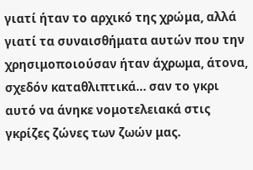γιατί ήταν το αρχικό της χρώμα, αλλά γιατί τα συναισθήματα αυτών που την χρησιμοποιούσαν ήταν άχρωμα, άτονα, σχεδόν καταθλιπτικά… σαν το γκρι αυτό να άνηκε νομοτελειακά στις γκρίζες ζώνες των ζωών μας.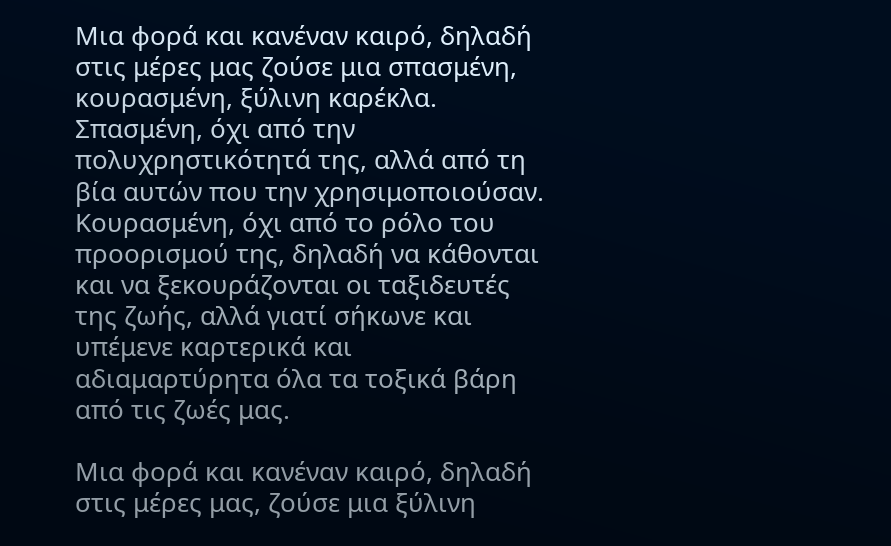Μια φορά και κανέναν καιρό, δηλαδή στις μέρες μας ζούσε μια σπασμένη, κουρασμένη, ξύλινη καρέκλα. Σπασμένη, όχι από την πολυχρηστικότητά της, αλλά από τη βία αυτών που την χρησιμοποιούσαν. Κουρασμένη, όχι από το ρόλο του προορισμού της, δηλαδή να κάθονται και να ξεκουράζονται οι ταξιδευτές της ζωής, αλλά γιατί σήκωνε και υπέμενε καρτερικά και αδιαμαρτύρητα όλα τα τοξικά βάρη από τις ζωές μας.

Μια φορά και κανέναν καιρό, δηλαδή στις μέρες μας, ζούσε μια ξύλινη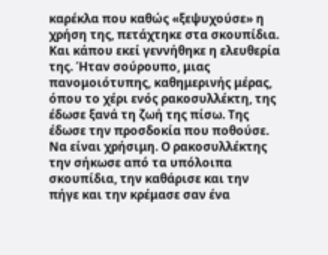καρέκλα που καθώς «ξεψυχούσε» η χρήση της, πετάχτηκε στα σκουπίδια. Και κάπου εκεί γεννήθηκε η ελευθερία της. Ήταν σούρουπο, μιας πανομοιότυπης, καθημερινής μέρας, όπου το χέρι ενός ρακοσυλλέκτη, της έδωσε ξανά τη ζωή της πίσω. Της έδωσε την προσδοκία που ποθούσε. Να είναι χρήσιμη. Ο ρακοσυλλέκτης την σήκωσε από τα υπόλοιπα σκουπίδια, την καθάρισε και την πήγε και την κρέμασε σαν ένα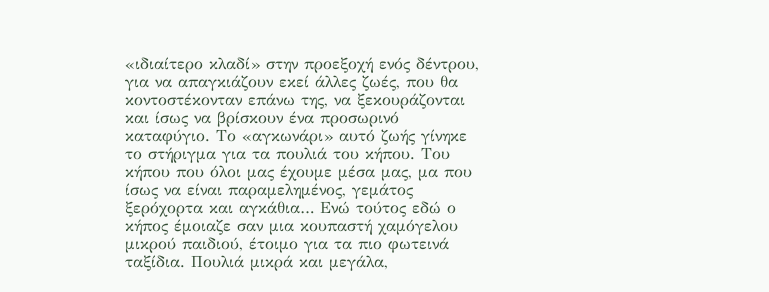«ιδιαίτερο κλαδί» στην προεξοχή ενός δέντρου, για να απαγκιάζουν εκεί άλλες ζωές, που θα κοντοστέκονταν επάνω της, να ξεκουράζονται και ίσως να βρίσκουν ένα προσωρινό καταφύγιο. Το «αγκωνάρι» αυτό ζωής γίνηκε το στήριγμα για τα πουλιά του κήπου. Του κήπου που όλοι μας έχουμε μέσα μας, μα που ίσως να είναι παραμελημένος, γεμάτος ξερόχορτα και αγκάθια… Ενώ τούτος εδώ ο κήπος έμοιαζε σαν μια κουπαστή χαμόγελου μικρού παιδιού, έτοιμο για τα πιο φωτεινά ταξίδια. Πουλιά μικρά και μεγάλα,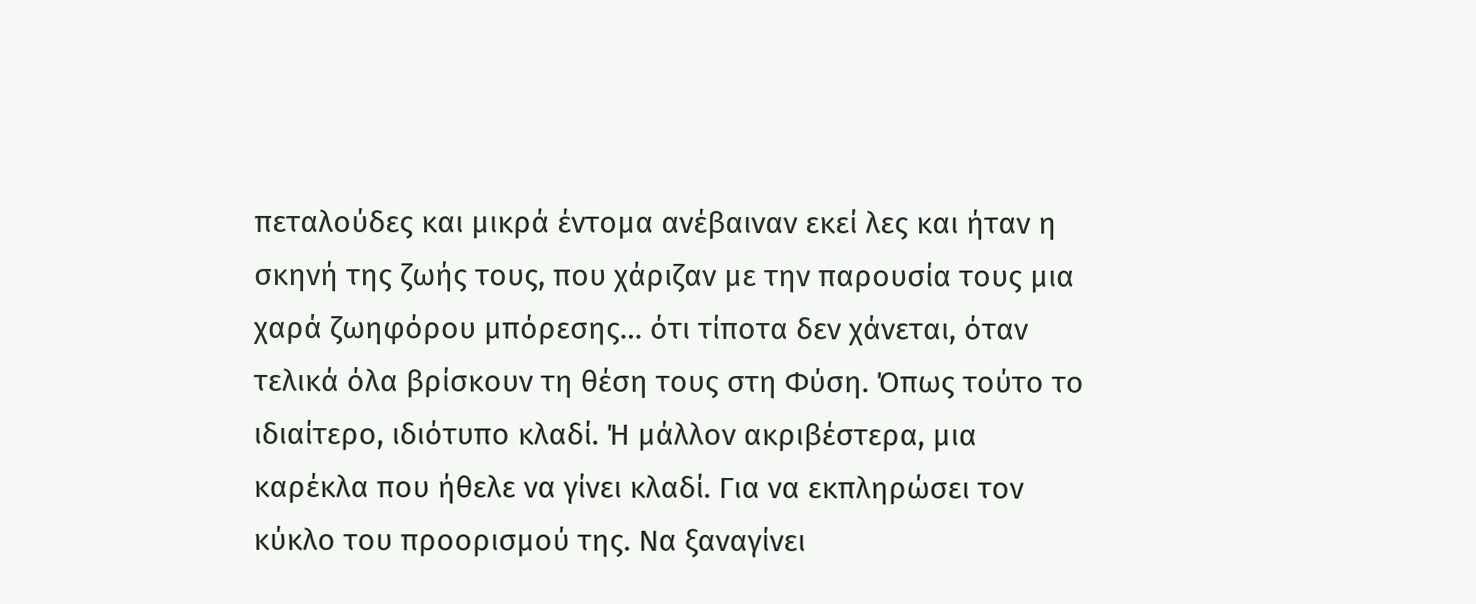πεταλούδες και μικρά έντομα ανέβαιναν εκεί λες και ήταν η σκηνή της ζωής τους, που χάριζαν με την παρουσία τους μια χαρά ζωηφόρου μπόρεσης… ότι τίποτα δεν χάνεται, όταν τελικά όλα βρίσκουν τη θέση τους στη Φύση. Όπως τούτο το ιδιαίτερο, ιδιότυπο κλαδί. Ή μάλλον ακριβέστερα, μια καρέκλα που ήθελε να γίνει κλαδί. Για να εκπληρώσει τον κύκλο του προορισμού της. Να ξαναγίνει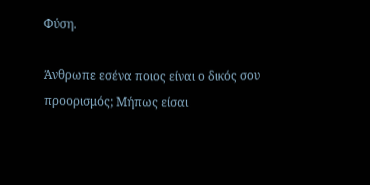Φύση.

Άνθρωπε εσένα ποιος είναι ο δικός σου προορισμός; Μήπως είσαι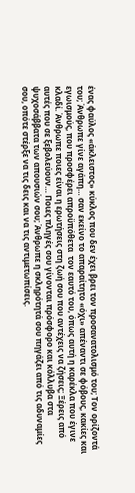ένας φαύλος «άκλειστος» κύκλος που δεν έχει βρει τον προσανατολισμό του; Τον ορίζοντά του; Άνθρωπε γίνε αγάπη… σαν εκείνο το απαραίτητο «όχι» απέναντι σε φόβους, κακίες και εγωισμούς, που προσφέρει απροϋπόθετα  τον εαυτό του, όπως αυτή η καρέκλα που έγινε κλαδί. Άνθρωπε ποιες είναι η ερωτήσεις στη ζωή σου που αντέχεις να ζήσεις; Ξέρεις από αυτές που σε ξεβολεύουν… Ποιες πληγές σου γίνονται πρόσφορο και κόλλυβα στα ψυχοσάββατα των απουσιών σου; Άνθρωπε η σκληρότητά σου πηγάζει από τις αδυναμίες σου, οπότε στέρξε να τις δεις και να τις αντιμετωπίσεις.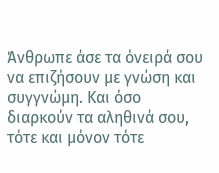Άνθρωπε άσε τα όνειρά σου να επιζήσουν με γνώση και συγγνώμη. Και όσο διαρκούν τα αληθινά σου, τότε και μόνον τότε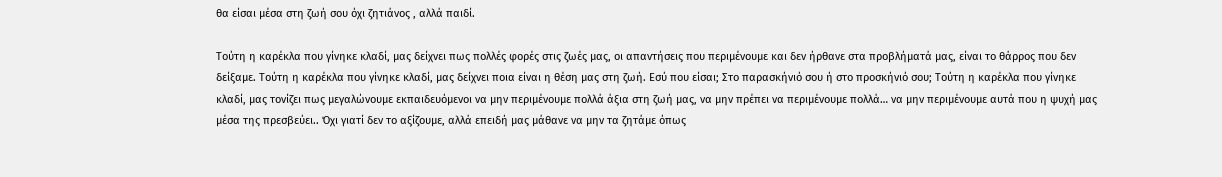θα είσαι μέσα στη ζωή σου όχι ζητιάνος , αλλά παιδί.

Τούτη η καρέκλα που γίνηκε κλαδί, μας δείχνει πως πολλές φορές στις ζωές μας, οι απαντήσεις που περιμένουμε και δεν ήρθανε στα προβλήματά μας, είναι το θάρρος που δεν δείξαμε. Τούτη η καρέκλα που γίνηκε κλαδί, μας δείχνει ποια είναι η θέση μας στη ζωή. Εσύ που είσαι; Στο παρασκήνιό σου ή στο προσκήνιό σου; Τούτη η καρέκλα που γίνηκε κλαδί, μας τονίζει πως μεγαλώνουμε εκπαιδευόμενοι να μην περιμένουμε πολλά άξια στη ζωή μας, να μην πρέπει να περιμένουμε πολλά… να μην περιμένουμε αυτά που η ψυχή μας μέσα της πρεσβεύει.. Όχι γιατί δεν το αξίζουμε, αλλά επειδή μας μάθανε να μην τα ζητάμε όπως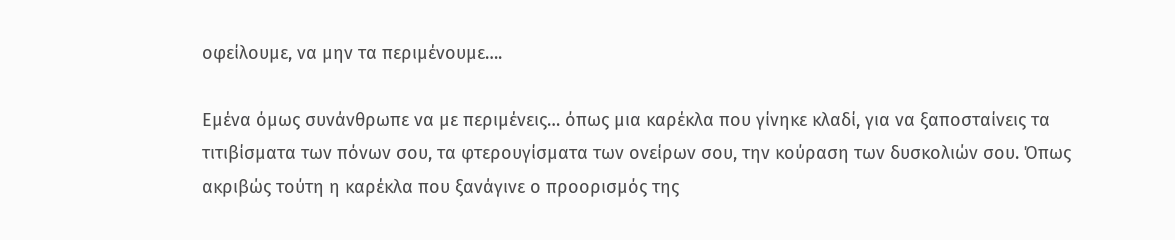οφείλουμε, να μην τα περιμένουμε….

Εμένα όμως συνάνθρωπε να με περιμένεις… όπως μια καρέκλα που γίνηκε κλαδί, για να ξαποσταίνεις τα τιτιβίσματα των πόνων σου, τα φτερουγίσματα των ονείρων σου, την κούραση των δυσκολιών σου. Όπως ακριβώς τούτη η καρέκλα που ξανάγινε ο προορισμός της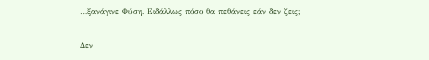…ξανάγινε Φύση. Ειδάλλως πόσο θα πεθάνεις εάν δεν ζεις;

Δεν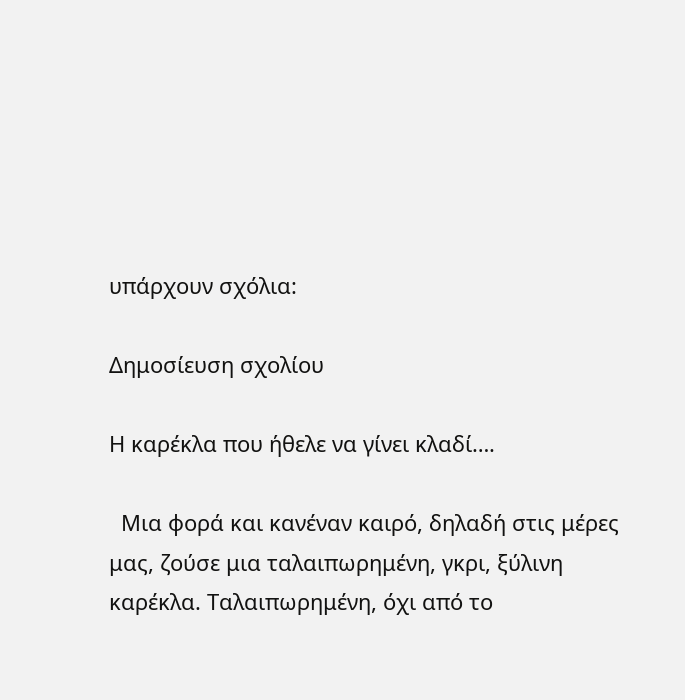υπάρχουν σχόλια:

Δημοσίευση σχολίου

Η καρέκλα που ήθελε να γίνει κλαδί….

  Μια φορά και κανέναν καιρό, δηλαδή στις μέρες μας, ζούσε μια ταλαιπωρημένη, γκρι, ξύλινη καρέκλα. Ταλαιπωρημένη, όχι από το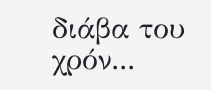διάβα του χρόν...